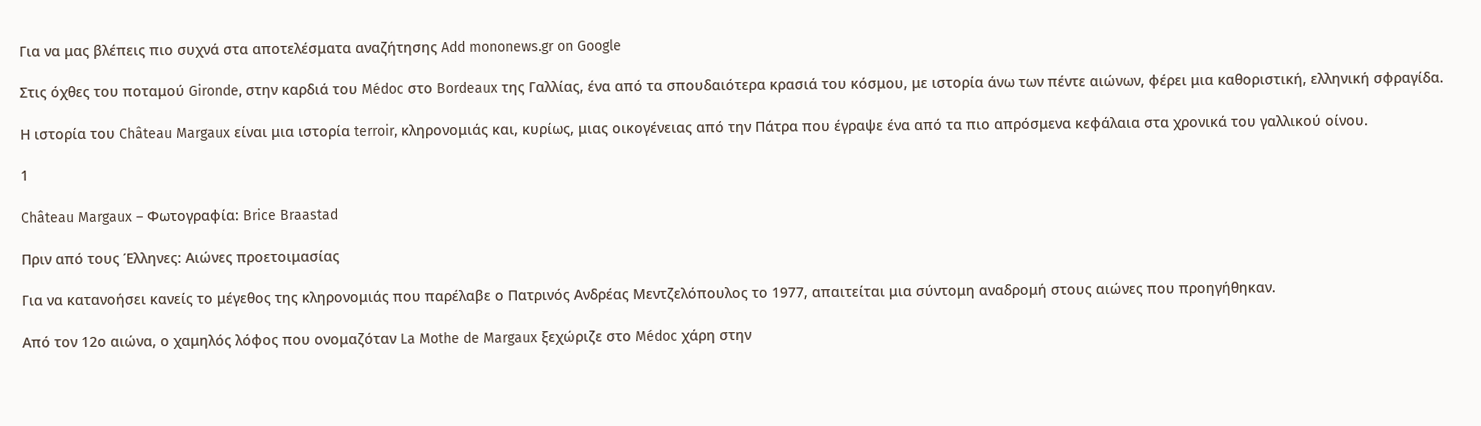Για να μας βλέπεις πιο συχνά στα αποτελέσματα αναζήτησης Add mononews.gr on Google

Στις όχθες του ποταμού Gironde, στην καρδιά του Médoc στο Bordeaux της Γαλλίας, ένα από τα σπουδαιότερα κρασιά του κόσμου, με ιστορία άνω των πέντε αιώνων, φέρει μια καθοριστική, ελληνική σφραγίδα.

Η ιστορία του Château Margaux είναι μια ιστορία terroir, κληρονομιάς και, κυρίως, μιας οικογένειας από την Πάτρα που έγραψε ένα από τα πιο απρόσμενα κεφάλαια στα χρονικά του γαλλικού οίνου.

1

Château Margaux – Φωτογραφία: Brice Braastad

Πριν από τους Έλληνες: Aιώνες προετοιμασίας

Για να κατανοήσει κανείς το μέγεθος της κληρονομιάς που παρέλαβε ο Πατρινός Ανδρέας Μεντζελόπουλος το 1977, απαιτείται μια σύντομη αναδρομή στους αιώνες που προηγήθηκαν.

Από τον 12ο αιώνα, ο χαμηλός λόφος που ονομαζόταν La Mothe de Margaux ξεχώριζε στο Médoc χάρη στην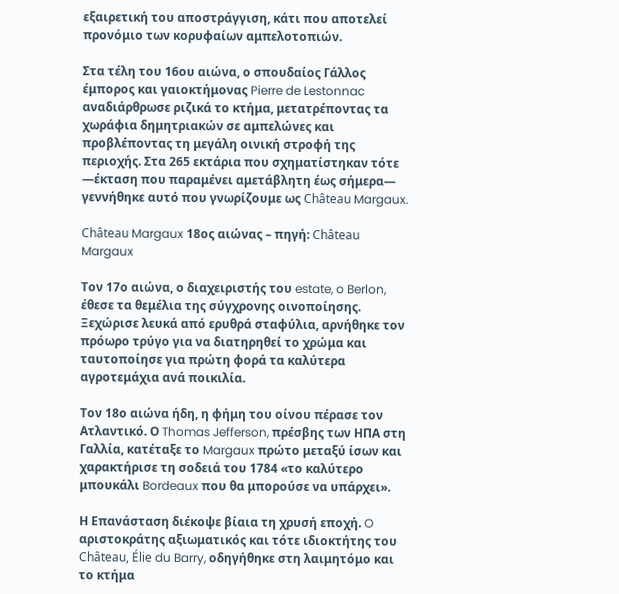εξαιρετική του αποστράγγιση, κάτι που αποτελεί προνόμιο των κορυφαίων αμπελοτοπιών.

Στα τέλη του 16ου αιώνα, ο σπουδαίος Γάλλος έμπορος και γαιοκτήμονας Pierre de Lestonnac αναδιάρθρωσε ριζικά το κτήμα, μετατρέποντας τα χωράφια δημητριακών σε αμπελώνες και προβλέποντας τη μεγάλη οινική στροφή της περιοχής. Στα 265 εκτάρια που σχηματίστηκαν τότε —έκταση που παραμένει αμετάβλητη έως σήμερα— γεννήθηκε αυτό που γνωρίζουμε ως Château Margaux.

Château Margaux 18ος αιώνας – πηγή: Château Margaux

Τον 17ο αιώνα, ο διαχειριστής του estate, o Berlon, έθεσε τα θεμέλια της σύγχρονης οινοποίησης. Ξεχώρισε λευκά από ερυθρά σταφύλια, αρνήθηκε τον πρόωρο τρύγο για να διατηρηθεί το χρώμα και ταυτοποίησε για πρώτη φορά τα καλύτερα αγροτεμάχια ανά ποικιλία.

Τον 18ο αιώνα ήδη, η φήμη του οίνου πέρασε τον Ατλαντικό. Ο Thomas Jefferson, πρέσβης των ΗΠΑ στη Γαλλία, κατέταξε το Margaux πρώτο μεταξύ ίσων και χαρακτήρισε τη σοδειά του 1784 «το καλύτερο μπουκάλι Bordeaux που θα μπορούσε να υπάρχει».

Η Επανάσταση διέκοψε βίαια τη χρυσή εποχή. O αριστοκράτης αξιωματικός και τότε ιδιοκτήτης του Château, Élie du Barry, οδηγήθηκε στη λαιμητόμο και το κτήμα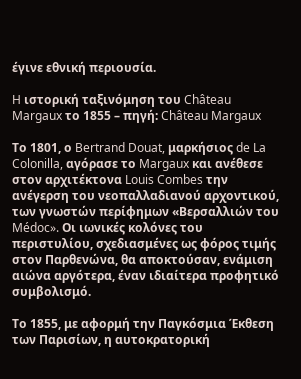έγινε εθνική περιουσία.

H ιστορική ταξινόμηση του Château Margaux το 1855 – πηγή: Château Margaux

Το 1801, ο Bertrand Douat, μαρκήσιος de La Colonilla, αγόρασε το Margaux και ανέθεσε στον αρχιτέκτονα Louis Combes την ανέγερση του νεοπαλλαδιανού αρχοντικού, των γνωστών περίφημων «Βερσαλλιών του Médoc». Οι ιωνικές κολόνες του περιστυλίου, σχεδιασμένες ως φόρος τιμής στον Παρθενώνα, θα αποκτούσαν, ενάμιση αιώνα αργότερα, έναν ιδιαίτερα προφητικό συμβολισμό.

Το 1855, με αφορμή την Παγκόσμια Έκθεση των Παρισίων, η αυτοκρατορική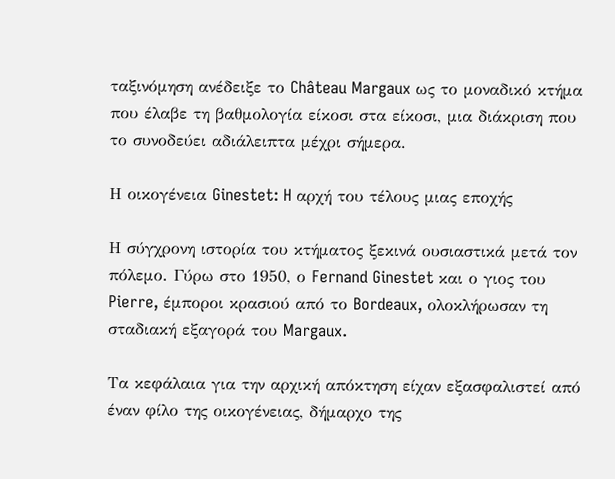ταξινόμηση ανέδειξε το Château Margaux ως το μοναδικό κτήμα που έλαβε τη βαθμολογία είκοσι στα είκοσι, μια διάκριση που το συνοδεύει αδιάλειπτα μέχρι σήμερα.

Η οικογένεια Ginestet: H αρχή του τέλους μιας εποχής

Η σύγχρονη ιστορία του κτήματος ξεκινά ουσιαστικά μετά τον πόλεμο. Γύρω στο 1950, ο Fernand Ginestet και ο γιος του Pierre, έμποροι κρασιού από το Bordeaux, ολοκλήρωσαν τη σταδιακή εξαγορά του Margaux.

Τα κεφάλαια για την αρχική απόκτηση είχαν εξασφαλιστεί από έναν φίλο της οικογένειας, δήμαρχο της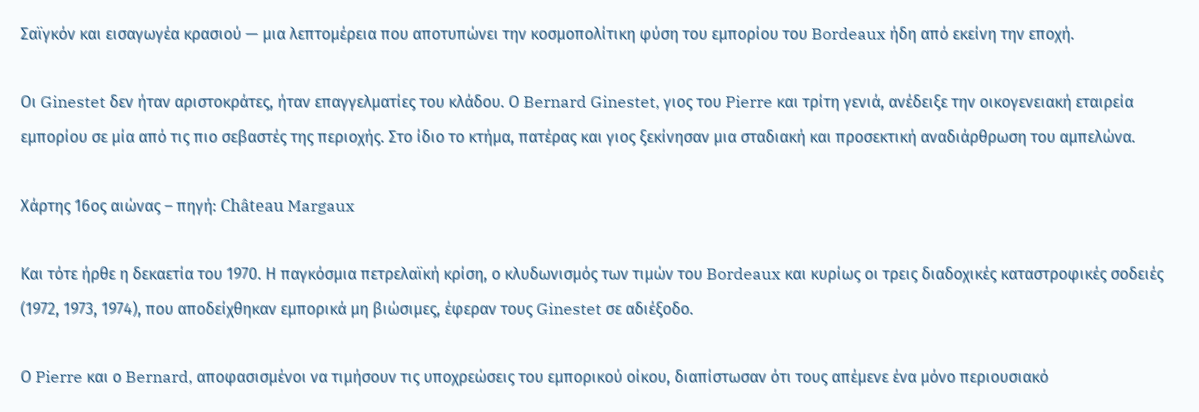Σαϊγκόν και εισαγωγέα κρασιού — μια λεπτομέρεια που αποτυπώνει την κοσμοπολίτικη φύση του εμπορίου του Bordeaux ήδη από εκείνη την εποχή.

Οι Ginestet δεν ήταν αριστοκράτες, ήταν επαγγελματίες του κλάδου. Ο Bernard Ginestet, γιος του Pierre και τρίτη γενιά, ανέδειξε την οικογενειακή εταιρεία εμπορίου σε μία από τις πιο σεβαστές της περιοχής. Στο ίδιο το κτήμα, πατέρας και γιος ξεκίνησαν μια σταδιακή και προσεκτική αναδιάρθρωση του αμπελώνα.

Χάρτης 16ος αιώνας – πηγή: Château Margaux

Και τότε ήρθε η δεκαετία του 1970. Η παγκόσμια πετρελαϊκή κρίση, ο κλυδωνισμός των τιμών του Bordeaux και κυρίως οι τρεις διαδοχικές καταστροφικές σοδειές (1972, 1973, 1974), που αποδείχθηκαν εμπορικά μη βιώσιμες, έφεραν τους Ginestet σε αδιέξοδο.

Ο Pierre και ο Bernard, αποφασισμένοι να τιμήσουν τις υποχρεώσεις του εμπορικού οίκου, διαπίστωσαν ότι τους απέμενε ένα μόνο περιουσιακό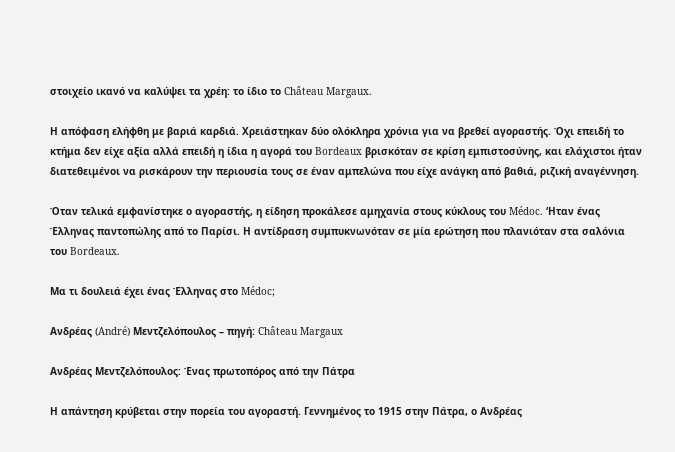στοιχείο ικανό να καλύψει τα χρέη: το ίδιο το Château Margaux.

Η απόφαση ελήφθη με βαριά καρδιά. Χρειάστηκαν δύο ολόκληρα χρόνια για να βρεθεί αγοραστής. Όχι επειδή το κτήμα δεν είχε αξία αλλά επειδή η ίδια η αγορά του Bordeaux βρισκόταν σε κρίση εμπιστοσύνης, και ελάχιστοι ήταν διατεθειμένοι να ρισκάρουν την περιουσία τους σε έναν αμπελώνα που είχε ανάγκη από βαθιά, ριζική αναγέννηση.

Όταν τελικά εμφανίστηκε ο αγοραστής, η είδηση προκάλεσε αμηχανία στους κύκλους του Médoc. ‘Ηταν ένας Έλληνας παντοπώλης από το Παρίσι. Η αντίδραση συμπυκνωνόταν σε μία ερώτηση που πλανιόταν στα σαλόνια του Bordeaux.

Μα τι δουλειά έχει ένας Έλληνας στο Médoc;

Ανδρέας (André) Μεντζελόπουλος – πηγή: Château Margaux

Ανδρέας Μεντζελόπουλος: Ένας πρωτοπόρος από την Πάτρα

Η απάντηση κρύβεται στην πορεία του αγοραστή. Γεννημένος το 1915 στην Πάτρα, ο Ανδρέας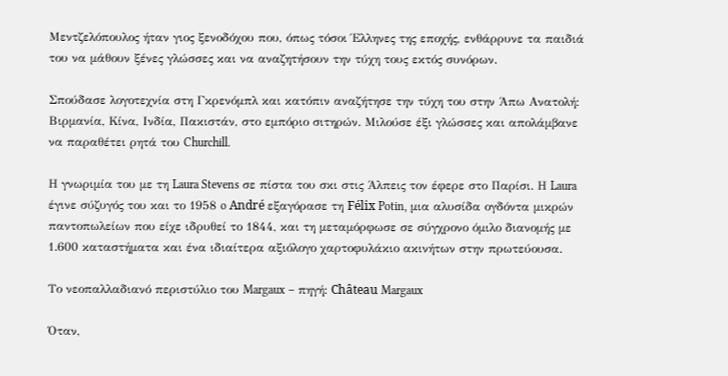Μεντζελόπουλος ήταν γιος ξενοδόχου που, όπως τόσοι Έλληνες της εποχής, ενθάρρυνε τα παιδιά του να μάθουν ξένες γλώσσες και να αναζητήσουν την τύχη τους εκτός συνόρων.

Σπούδασε λογοτεχνία στη Γκρενόμπλ και κατόπιν αναζήτησε την τύχη του στην Άπω Ανατολή: Βιρμανία, Κίνα, Ινδία, Πακιστάν, στο εμπόριο σιτηρών. Μιλούσε έξι γλώσσες και απολάμβανε να παραθέτει ρητά του Churchill.

Η γνωριμία του με τη Laura Stevens σε πίστα του σκι στις Άλπεις τον έφερε στο Παρίσι. Η Laura έγινε σύζυγός του και το 1958 o André εξαγόρασε τη Félix Potin, μια αλυσίδα ογδόντα μικρών παντοπωλείων που είχε ιδρυθεί το 1844, και τη μεταμόρφωσε σε σύγχρονο όμιλο διανομής με 1.600 καταστήματα και ένα ιδιαίτερα αξιόλογο χαρτοφυλάκιο ακινήτων στην πρωτεύουσα.

Tο νεοπαλλαδιανό περιστύλιο του Margaux – πηγή: Château Margaux

Όταν,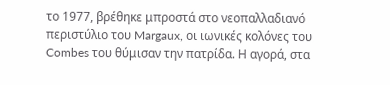το 1977, βρέθηκε μπροστά στο νεοπαλλαδιανό περιστύλιο του Margaux, οι ιωνικές κολόνες του Combes του θύμισαν την πατρίδα. Η αγορά, στα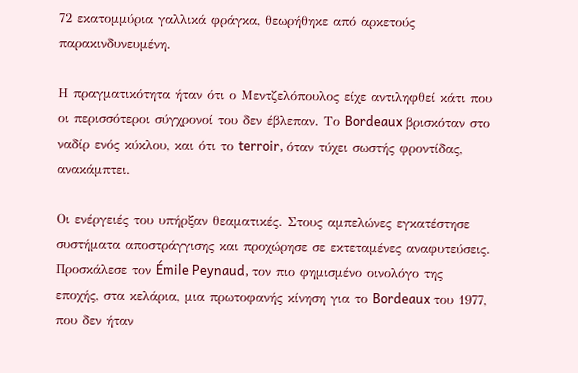72 εκατομμύρια γαλλικά φράγκα, θεωρήθηκε από αρκετούς παρακινδυνευμένη.

Η πραγματικότητα ήταν ότι ο Μεντζελόπουλος είχε αντιληφθεί κάτι που οι περισσότεροι σύγχρονοί του δεν έβλεπαν. Το Bordeaux βρισκόταν στο ναδίρ ενός κύκλου, και ότι το terroir, όταν τύχει σωστής φροντίδας, ανακάμπτει.

Οι ενέργειές του υπήρξαν θεαματικές. Στους αμπελώνες εγκατέστησε συστήματα αποστράγγισης και προχώρησε σε εκτεταμένες αναφυτεύσεις. Προσκάλεσε τον Émile Peynaud, τον πιο φημισμένο οινολόγο της εποχής, στα κελάρια, μια πρωτοφανής κίνηση για το Bordeaux του 1977, που δεν ήταν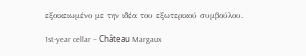εξοικειωμένο με την ιδέα του εξωτερικού συμβούλου.

1st-year cellar – Château Margaux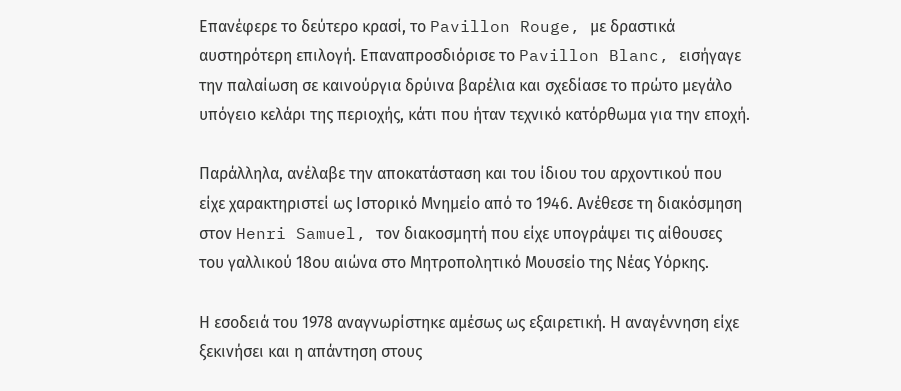Επανέφερε το δεύτερο κρασί, το Pavillon Rouge, με δραστικά αυστηρότερη επιλογή. Επαναπροσδιόρισε το Pavillon Blanc, εισήγαγε την παλαίωση σε καινούργια δρύινα βαρέλια και σχεδίασε το πρώτο μεγάλο υπόγειο κελάρι της περιοχής, κάτι που ήταν τεχνικό κατόρθωμα για την εποχή.

Παράλληλα, ανέλαβε την αποκατάσταση και του ίδιου του αρχοντικού που είχε χαρακτηριστεί ως Ιστορικό Μνημείο από το 1946. Ανέθεσε τη διακόσμηση στον Henri Samuel, τον διακοσμητή που είχε υπογράψει τις αίθουσες του γαλλικού 18ου αιώνα στο Μητροπολητικό Μουσείο της Νέας Υόρκης.

Η εσοδειά του 1978 αναγνωρίστηκε αμέσως ως εξαιρετική. Η αναγέννηση είχε ξεκινήσει και η απάντηση στους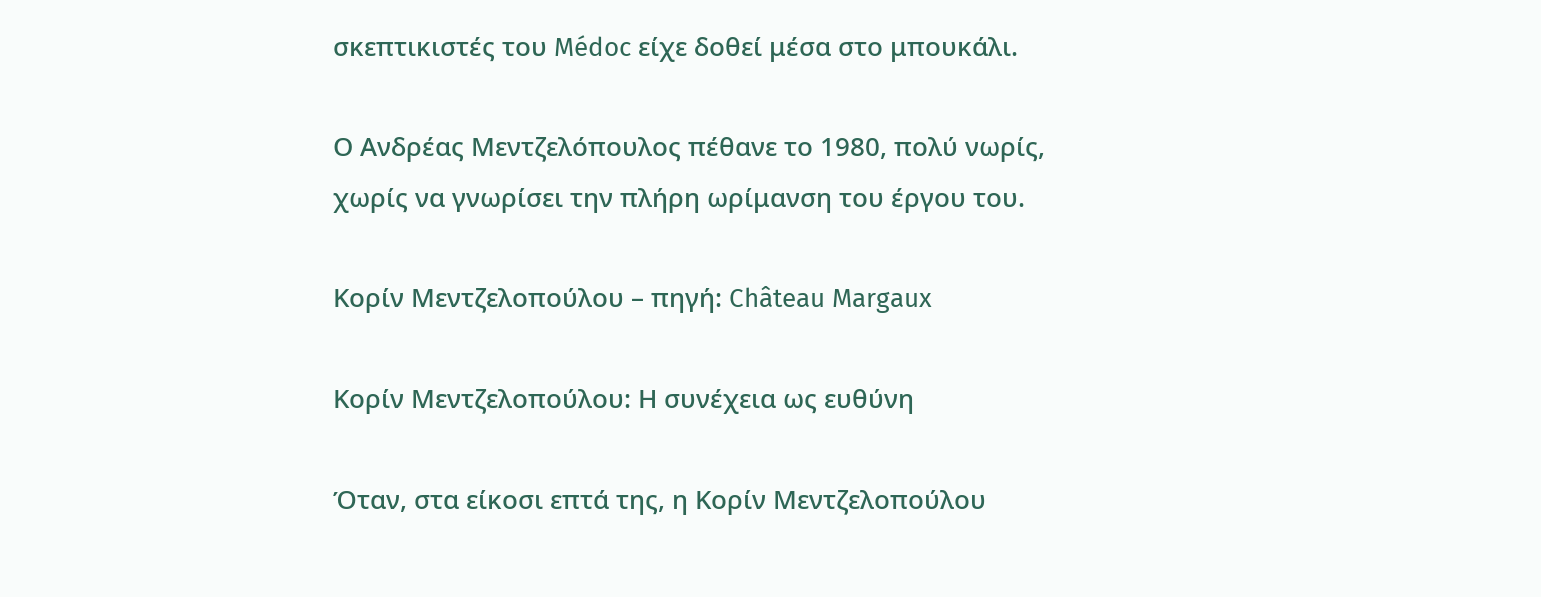σκεπτικιστές του Médoc είχε δοθεί μέσα στο μπουκάλι.

Ο Ανδρέας Μεντζελόπουλος πέθανε το 1980, πολύ νωρίς, χωρίς να γνωρίσει την πλήρη ωρίμανση του έργου του.

Κορίν Μεντζελοπούλου – πηγή: Château Margaux

Κορίν Μεντζελοπούλου: Η συνέχεια ως ευθύνη

Όταν, στα είκοσι επτά της, η Κορίν Μεντζελοπούλου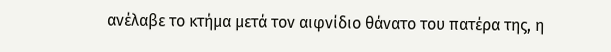ανέλαβε το κτήμα μετά τον αιφνίδιο θάνατο του πατέρα της, η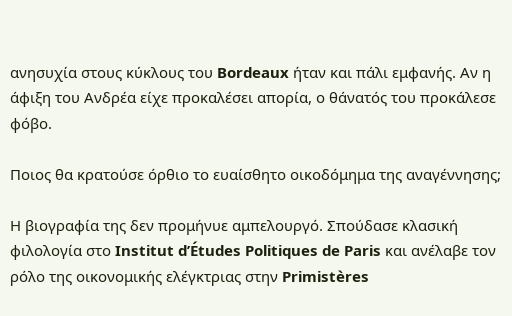ανησυχία στους κύκλους του Bordeaux ήταν και πάλι εμφανής. Αν η άφιξη του Ανδρέα είχε προκαλέσει απορία, ο θάνατός του προκάλεσε φόβο.

Ποιος θα κρατούσε όρθιο το ευαίσθητο οικοδόμημα της αναγέννησης;

Η βιογραφία της δεν προμήνυε αμπελουργό. Σπούδασε κλασική φιλολογία στο Institut d’Études Politiques de Paris και ανέλαβε τον ρόλο της οικονομικής ελέγκτριας στην Primistères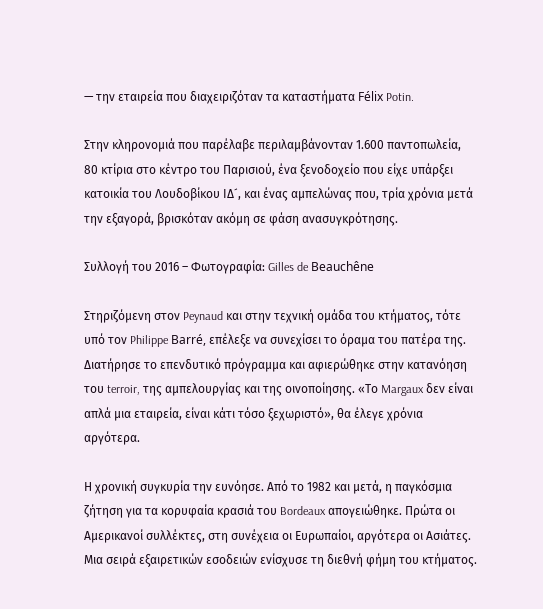— την εταιρεία που διαχειριζόταν τα καταστήματα Félix Potin.

Στην κληρονομιά που παρέλαβε περιλαμβάνονταν 1.600 παντοπωλεία, 80 κτίρια στο κέντρο του Παρισιού, ένα ξενοδοχείο που είχε υπάρξει κατοικία του Λουδοβίκου ΙΔ´, και ένας αμπελώνας που, τρία χρόνια μετά την εξαγορά, βρισκόταν ακόμη σε φάση ανασυγκρότησης.

Συλλογή του 2016 – Φωτογραφία: Gilles de Beauchêne

Στηριζόμενη στον Peynaud και στην τεχνική ομάδα του κτήματος, τότε υπό τον Philippe Barré, επέλεξε να συνεχίσει το όραμα του πατέρα της. Διατήρησε το επενδυτικό πρόγραμμα και αφιερώθηκε στην κατανόηση του terroir, της αμπελουργίας και της οινοποίησης. «Το Margaux δεν είναι απλά μια εταιρεία, είναι κάτι τόσο ξεχωριστό», θα έλεγε χρόνια αργότερα.

Η χρονική συγκυρία την ευνόησε. Από το 1982 και μετά, η παγκόσμια ζήτηση για τα κορυφαία κρασιά του Bordeaux απογειώθηκε. Πρώτα οι Αμερικανοί συλλέκτες, στη συνέχεια οι Ευρωπαίοι, αργότερα οι Ασιάτες. Μια σειρά εξαιρετικών εσοδειών ενίσχυσε τη διεθνή φήμη του κτήματος.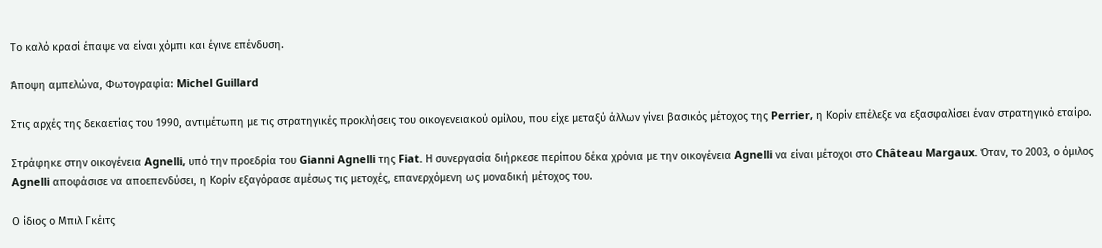Το καλό κρασί έπαψε να είναι χόμπι και έγινε επένδυση.

Άποψη αμπελώνα, Φωτογραφία: Michel Guillard

Στις αρχές της δεκαετίας του 1990, αντιμέτωπη με τις στρατηγικές προκλήσεις του οικογενειακού ομίλου, που είχε μεταξύ άλλων γίνει βασικός μέτοχος της Perrier, η Κορίν επέλεξε να εξασφαλίσει έναν στρατηγικό εταίρο.

Στράφηκε στην οικογένεια Agnelli, υπό την προεδρία του Gianni Agnelli της Fiat. Η συνεργασία διήρκεσε περίπου δέκα χρόνια με την οικογένεια Agnelli να είναι μέτοχοι στο Château Margaux. Όταν, το 2003, ο όμιλος Agnelli αποφάσισε να αποεπενδύσει, η Κορίν εξαγόρασε αμέσως τις μετοχές, επανερχόμενη ως μοναδική μέτοχος του.

Ο ίδιος ο Μπιλ Γκέιτς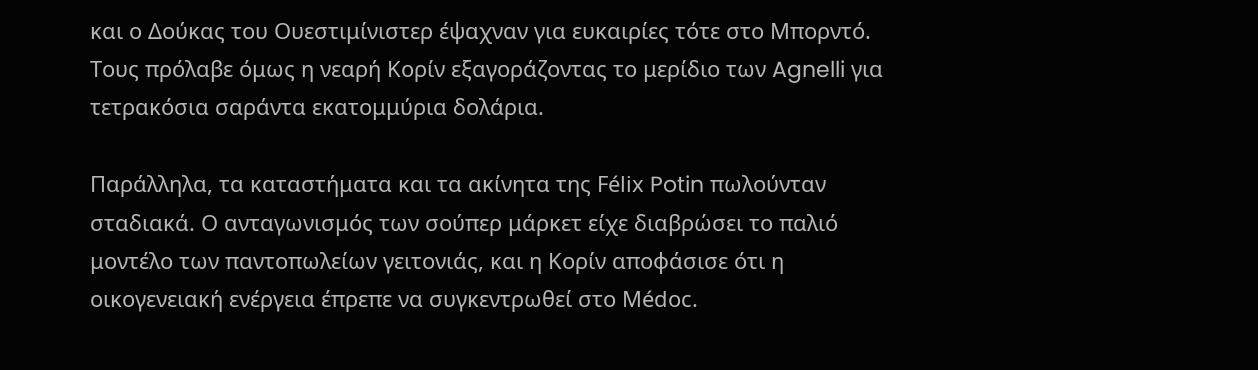και ο Δούκας του Ουεστιμίνιστερ έψαχναν για ευκαιρίες τότε στο Μπορντό. Τους πρόλαβε όμως η νεαρή Κορίν εξαγοράζοντας το μερίδιο των Agnelli για τετρακόσια σαράντα εκατομμύρια δολάρια.

Παράλληλα, τα καταστήματα και τα ακίνητα της Félix Potin πωλούνταν σταδιακά. Ο ανταγωνισμός των σούπερ μάρκετ είχε διαβρώσει το παλιό μοντέλο των παντοπωλείων γειτονιάς, και η Κορίν αποφάσισε ότι η οικογενειακή ενέργεια έπρεπε να συγκεντρωθεί στο Médoc.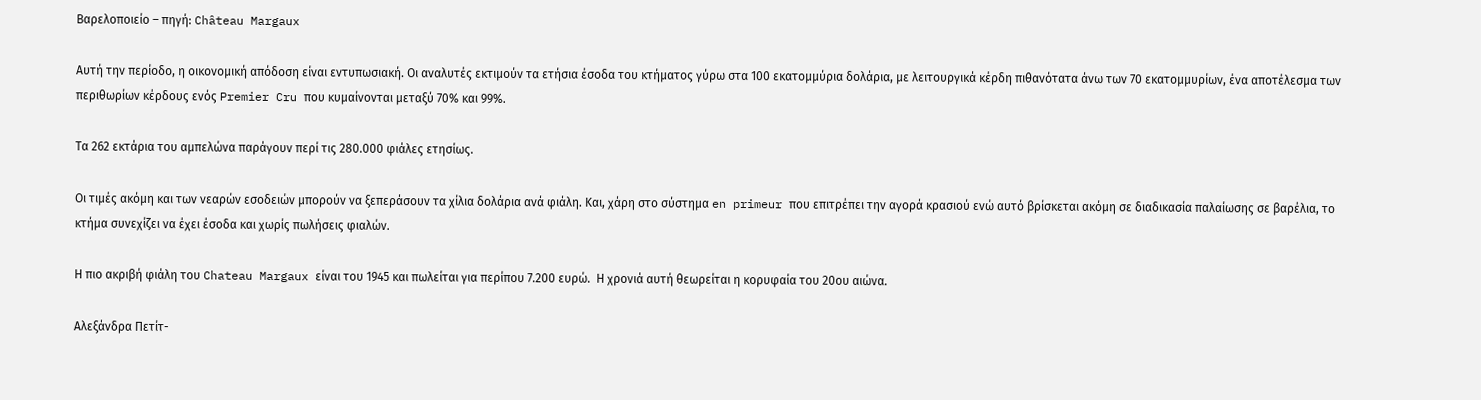Βαρελοποιείο – πηγή: Château Margaux

Αυτή την περίοδο, η οικονομική απόδοση είναι εντυπωσιακή. Οι αναλυτές εκτιμούν τα ετήσια έσοδα του κτήματος γύρω στα 100 εκατομμύρια δολάρια, με λειτουργικά κέρδη πιθανότατα άνω των 70 εκατομμυρίων, ένα αποτέλεσμα των περιθωρίων κέρδους ενός Premier Cru που κυμαίνονται μεταξύ 70% και 99%.

Τα 262 εκτάρια του αμπελώνα παράγουν περί τις 280.000 φιάλες ετησίως.

Οι τιμές ακόμη και των νεαρών εσοδειών μπορούν να ξεπεράσουν τα χίλια δολάρια ανά φιάλη. Και, χάρη στο σύστημα en primeur που επιτρέπει την αγορά κρασιού ενώ αυτό βρίσκεται ακόμη σε διαδικασία παλαίωσης σε βαρέλια, το κτήμα συνεχίζει να έχει έσοδα και χωρίς πωλήσεις φιαλών.

Η πιο ακριβή φιάλη του Chateau Margaux είναι του 1945 και πωλείται για περίπου 7.200 ευρώ.  Η χρονιά αυτή θεωρείται η κορυφαία του 20ου αιώνα.

Αλεξάνδρα Πετίτ-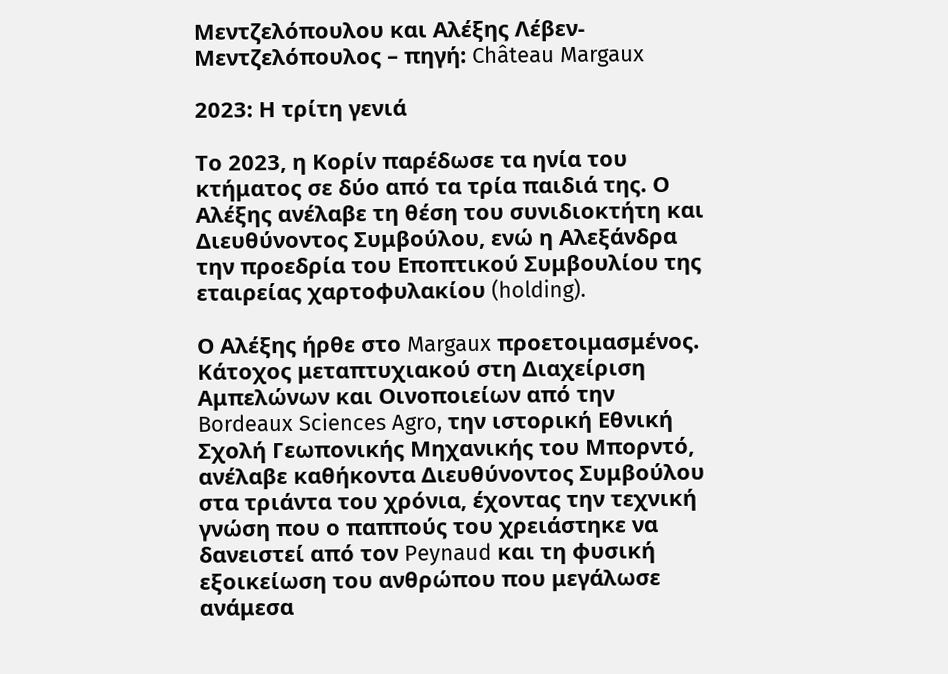Μεντζελόπουλου και Αλέξης Λέβεν-Μεντζελόπουλος – πηγή: Château Margaux

2023: Η τρίτη γενιά

Το 2023, η Κορίν παρέδωσε τα ηνία του κτήματος σε δύο από τα τρία παιδιά της. Ο Αλέξης ανέλαβε τη θέση του συνιδιοκτήτη και Διευθύνοντος Συμβούλου, ενώ η Αλεξάνδρα την προεδρία του Εποπτικού Συμβουλίου της εταιρείας χαρτοφυλακίου (holding).

Ο Αλέξης ήρθε στο Margaux προετοιμασμένος. Κάτοχος μεταπτυχιακού στη Διαχείριση Αμπελώνων και Οινοποιείων από την Bordeaux Sciences Agro, την ιστορική Εθνική Σχολή Γεωπονικής Μηχανικής του Μπορντό, ανέλαβε καθήκοντα Διευθύνοντος Συμβούλου στα τριάντα του χρόνια, έχοντας την τεχνική γνώση που ο παππούς του χρειάστηκε να δανειστεί από τον Peynaud και τη φυσική εξοικείωση του ανθρώπου που μεγάλωσε ανάμεσα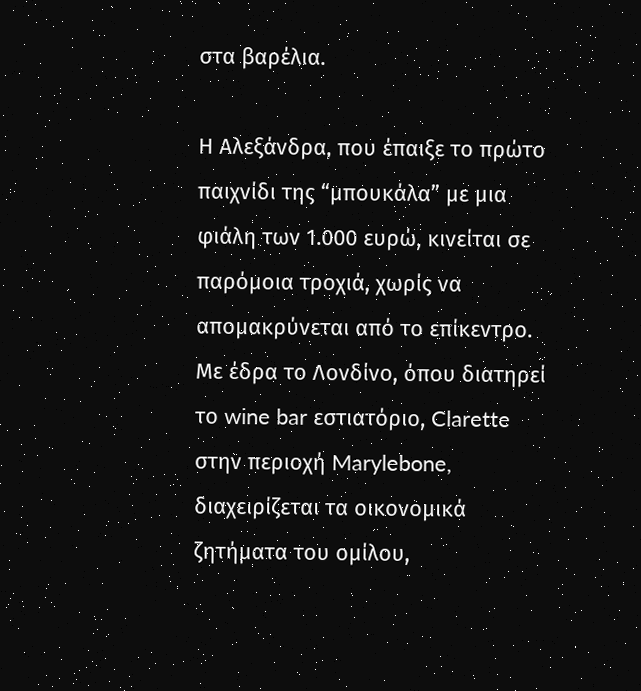στα βαρέλια.

Η Αλεξάνδρα, που έπαιξε το πρώτο παιχνίδι της “μπουκάλα” με μια φιάλη των 1.000 ευρώ, κινείται σε παρόμοια τροχιά, χωρίς να απομακρύνεται από το επίκεντρο. Με έδρα το Λονδίνο, όπου διατηρεί το wine bar εστιατόριο, Clarette στην περιοχή Marylebone, διαχειρίζεται τα οικονομικά ζητήματα του ομίλου,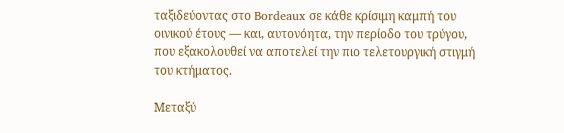ταξιδεύοντας στο Bordeaux σε κάθε κρίσιμη καμπή του οινικού έτους — και, αυτονόητα, την περίοδο του τρύγου, που εξακολουθεί να αποτελεί την πιο τελετουργική στιγμή του κτήματος.

Μεταξύ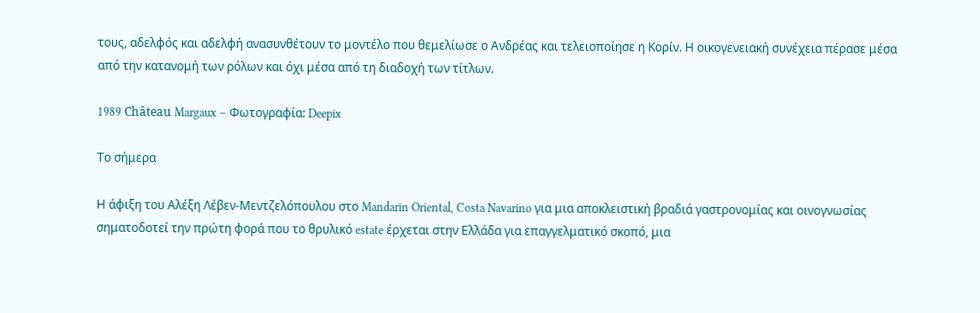τους, αδελφός και αδελφή ανασυνθέτουν το μοντέλο που θεμελίωσε ο Ανδρέας και τελειοποίησε η Κορίν. Η οικογενειακή συνέχεια πέρασε μέσα από την κατανομή των ρόλων και όχι μέσα από τη διαδοχή των τίτλων.

1989 Château Margaux – Φωτογραφία: Deepix

Το σήμερα

Η άφιξη του Αλέξη Λέβεν-Μεντζελόπουλου στο Mandarin Oriental, Costa Navarino για μια αποκλειστική βραδιά γαστρονομίας και οινογνωσίας σηματοδοτεί την πρώτη φορά που το θρυλικό estate έρχεται στην Ελλάδα για επαγγελματικό σκοπό, μια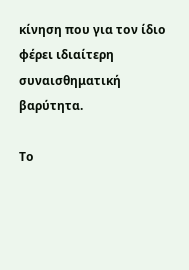κίνηση που για τον ίδιο φέρει ιδιαίτερη συναισθηματική βαρύτητα.

Το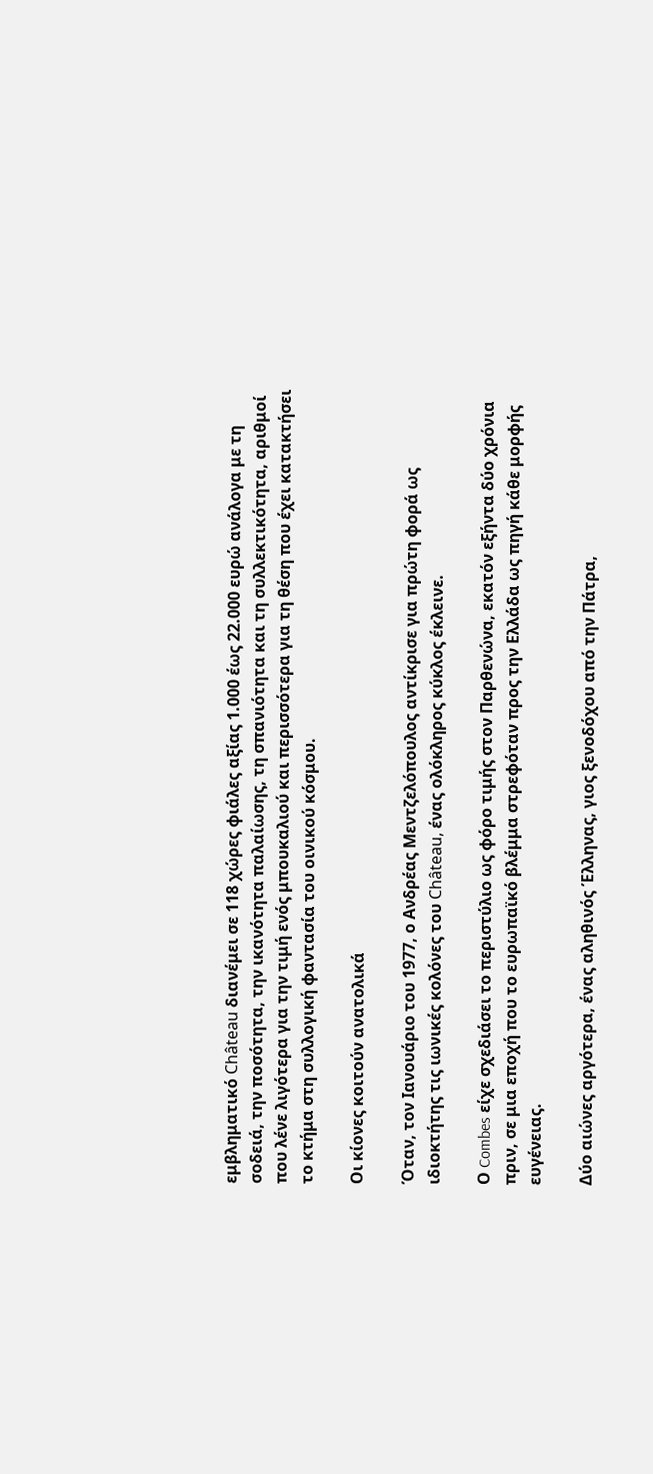εμβληματικό Château διανέμει σε 118 χώρες φιάλες αξίας 1.000 έως 22.000 ευρώ ανάλογα με τη σοδειά, την ποσότητα, την ικανότητα παλαίωσης, τη σπανιότητα και τη συλλεκτικότητα, αριθμοί που λένε λιγότερα για την τιμή ενός μπουκαλιού και περισσότερα για τη θέση που έχει κατακτήσει το κτήμα στη συλλογική φαντασία του οινικού κόσμου.

Οι κίονες κοιτούν ανατολικά

Όταν, τον Ιανουάριο του 1977, ο Ανδρέας Μεντζελόπουλος αντίκρισε για πρώτη φορά ως ιδιοκτήτης τις ιωνικές κολόνες του Château, ένας ολόκληρος κύκλος έκλεινε.

Ο Combes είχε σχεδιάσει το περιστύλιο ως φόρο τιμής στον Παρθενώνα, εκατόν εξήντα δύο χρόνια πριν, σε μια εποχή που το ευρωπαϊκό βλέμμα στρεφόταν προς την Ελλάδα ως πηγή κάθε μορφής ευγένειας.

Δύο αιώνες αργότερα, ένας αληθινός Έλληνας, γιος ξενοδόχου από την Πάτρα,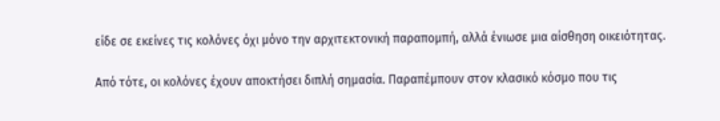είδε σε εκείνες τις κολόνες όχι μόνο την αρχιτεκτονική παραπομπή, αλλά ένιωσε μια αίσθηση οικειότητας.

Από τότε, οι κολόνες έχουν αποκτήσει διπλή σημασία. Παραπέμπουν στον κλασικό κόσμο που τις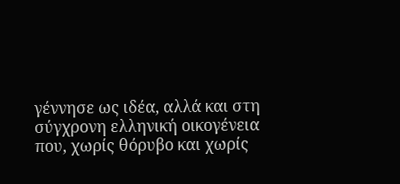γέννησε ως ιδέα, αλλά και στη σύγχρονη ελληνική οικογένεια που, χωρίς θόρυβο και χωρίς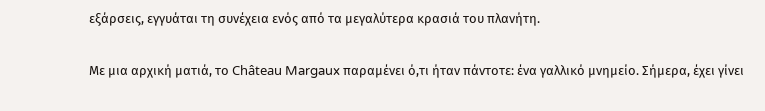εξάρσεις, εγγυάται τη συνέχεια ενός από τα μεγαλύτερα κρασιά του πλανήτη.

Με μια αρχική ματιά, το Château Margaux παραμένει ό,τι ήταν πάντοτε: ένα γαλλικό μνημείο. Σήμερα, έχει γίνει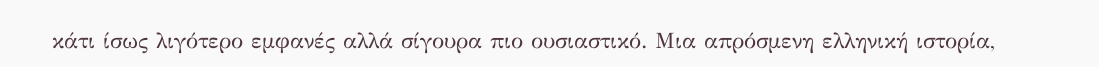κάτι ίσως λιγότερο εμφανές αλλά σίγουρα πιο ουσιαστικό. Μια απρόσμενη ελληνική ιστορία,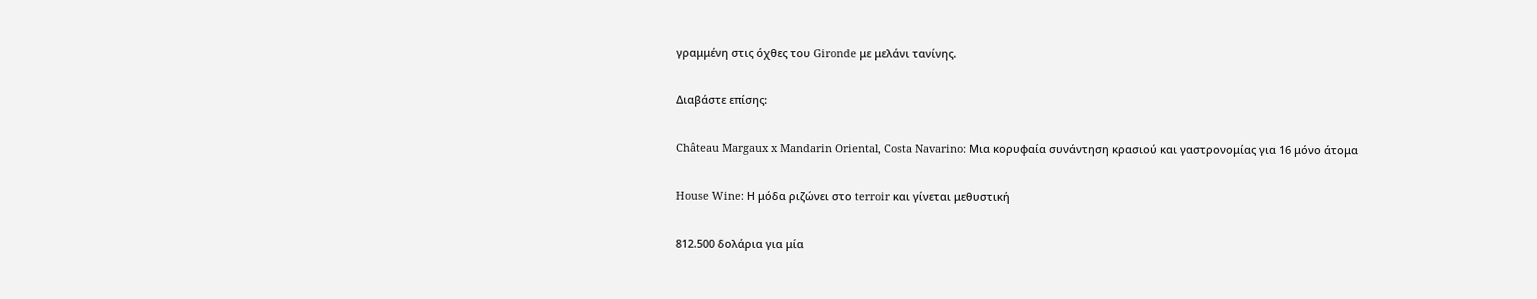γραμμένη στις όχθες του Gironde με μελάνι τανίνης.

Διαβάστε επίσης:

Château Margaux x Mandarin Oriental, Costa Navarino: Μια κορυφαία συνάντηση κρασιού και γαστρονομίας για 16 μόνο άτομα

House Wine: Η μόδα ριζώνει στο terroir και γίνεται μεθυστική

812.500 δολάρια για μία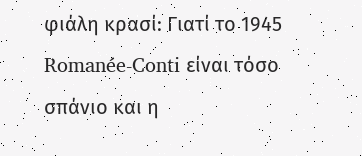φιάλη κρασί: Γιατί το 1945 Romanée-Conti είναι τόσο σπάνιο και η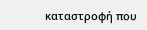καταστροφή που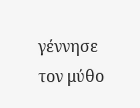γέννησε τον μύθο